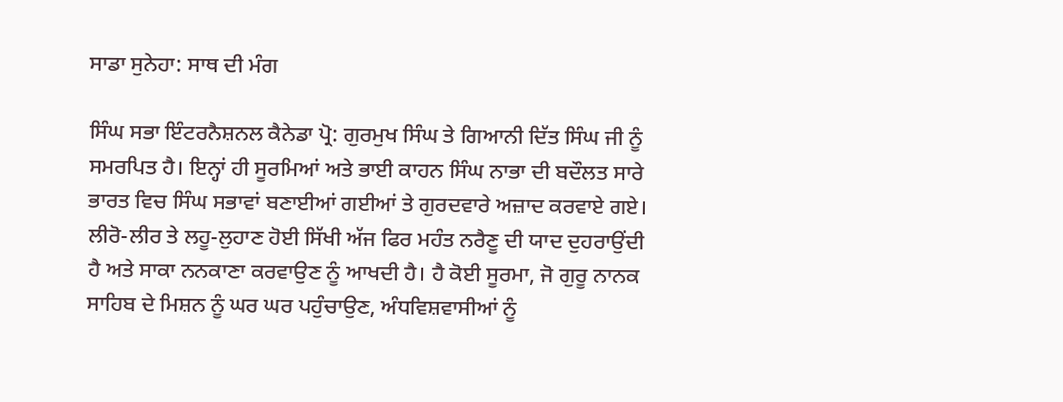ਸਾਡਾ ਸੁਨੇਹਾ: ਸਾਥ ਦੀ ਮੰਗ

ਸਿੰਘ ਸਭਾ ਇੰਟਰਨੈਸ਼ਨਲ ਕੈਨੇਡਾ ਪ੍ਰੋ: ਗੁਰਮੁਖ ਸਿੰਘ ਤੇ ਗਿਆਨੀ ਦਿੱਤ ਸਿੰਘ ਜੀ ਨੂੰ ਸਮਰਪਿਤ ਹੈ। ਇਨ੍ਹਾਂ ਹੀ ਸੂਰਮਿਆਂ ਅਤੇ ਭਾਈ ਕਾਹਨ ਸਿੰਘ ਨਾਭਾ ਦੀ ਬਦੌਲਤ ਸਾਰੇ ਭਾਰਤ ਵਿਚ ਸਿੰਘ ਸਭਾਵਾਂ ਬਣਾਈਆਂ ਗਈਆਂ ਤੇ ਗੁਰਦਵਾਰੇ ਅਜ਼ਾਦ ਕਰਵਾਏ ਗਏ। ਲੀਰੋ-ਲੀਰ ਤੇ ਲਹੂ-ਲੁਹਾਣ ਹੋਈ ਸਿੱਖੀ ਅੱਜ ਫਿਰ ਮਹੰਤ ਨਰੈਣੂ ਦੀ ਯਾਦ ਦੁਹਰਾਉਂਦੀ ਹੈ ਅਤੇ ਸਾਕਾ ਨਨਕਾਣਾ ਕਰਵਾਉਣ ਨੂੰ ਆਖਦੀ ਹੈ। ਹੈ ਕੋਈ ਸੂਰਮਾ, ਜੋ ਗੁਰੂ ਨਾਨਕ ਸਾਹਿਬ ਦੇ ਮਿਸ਼ਨ ਨੂੰ ਘਰ ਘਰ ਪਹੁੰਚਾਉਣ, ਅੰਧਵਿਸ਼ਵਾਸੀਆਂ ਨੂੰ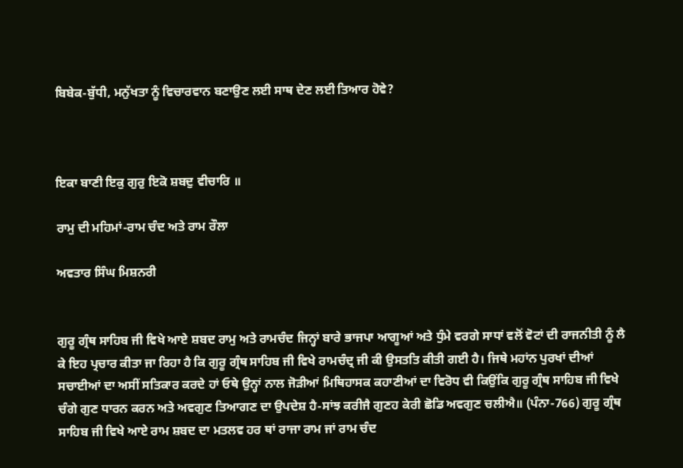ਬਿਬੇਕ-ਬੁੱਧੀ, ਮਨੁੱਖਤਾ ਨੂੰ ਵਿਚਾਰਵਾਨ ਬਣਾਉਣ ਲਈ ਸਾਥ ਦੇਣ ਲਈ ਤਿਆਰ ਹੋਵੇ?



ਇਕਾ ਬਾਣੀ ਇਕੁ ਗੁਰੁ ਇਕੋ ਸ਼ਬਦੁ ਵੀਚਾਰਿ ॥

ਰਾਮੁ ਦੀ ਮਹਿਮਾਂ-ਰਾਮ ਚੰਦ ਅਤੇ ਰਾਮ ਰੌਲਾ

ਅਵਤਾਰ ਸਿੰਘ ਮਿਸ਼ਨਰੀ


ਗੁਰੂ ਗ੍ਰੰਥ ਸਾਹਿਬ ਜੀ ਵਿਖੇ ਆਏ ਸ਼ਬਦ ਰਾਮੁ ਅਤੇ ਰਾਮਚੰਦ ਜਿਨ੍ਹਾਂ ਬਾਰੇ ਭਾਜਪਾ ਆਗੂਆਂ ਅਤੇ ਧੁੰਮੇ ਵਰਗੇ ਸਾਧਾਂ ਵਲੋਂ ਵੋਟਾਂ ਦੀ ਰਾਜਨੀਤੀ ਨੂੰ ਲੈ ਕੇ ਇਹ ਪ੍ਰਚਾਰ ਕੀਤਾ ਜਾ ਰਿਹਾ ਹੈ ਕਿ ਗੁਰੂ ਗ੍ਰੰਥ ਸਾਹਿਬ ਜੀ ਵਿਖੇ ਰਾਮਚੰਦ੍ਰ ਜੀ ਕੀ ਉਸਤਤਿ ਕੀਤੀ ਗਈ ਹੈ। ਜਿਥੇ ਮਹਾਂਨ ਪੁਰਖਾਂ ਦੀਆਂ ਸਚਾਈਆਂ ਦਾ ਅਸੀਂ ਸਤਿਕਾਰ ਕਰਦੇ ਹਾਂ ਓਥੇ ਉਨ੍ਹਾਂ ਨਾਲ ਜੋੜੀਆਂ ਮਿਥਿਹਾਸਕ ਕਹਾਣੀਆਂ ਦਾ ਵਿਰੋਧ ਵੀ ਕਿਉਂਕਿ ਗੁਰੂ ਗ੍ਰੰਥ ਸਾਹਿਬ ਜੀ ਵਿਖੇ ਚੰਗੇ ਗੁਣ ਧਾਰਨ ਕਰਨ ਅਤੇ ਅਵਗੁਣ ਤਿਆਗਣ ਦਾ ਉਪਦੇਸ਼ ਹੈ-ਸਾਂਝ ਕਰੀਜੈ ਗੁਣਹ ਕੇਰੀ ਛੋਡਿ ਅਵਗੁਣ ਚਲੀਐ॥ (ਪੰਨਾ-766) ਗੁਰੂ ਗ੍ਰੰਥ ਸਾਹਿਬ ਜੀ ਵਿਖੇ ਆਏ ਰਾਮ ਸ਼ਬਦ ਦਾ ਮਤਲਵ ਹਰ ਥਾਂ ਰਾਜਾ ਰਾਮ ਜਾਂ ਰਾਮ ਚੰਦ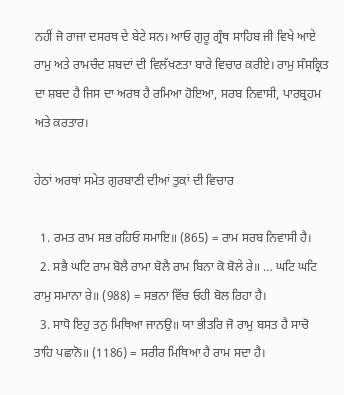ਨਹੀਂ ਜੋ ਰਾਜਾ ਦਸਰਥ ਦੇ ਬੇਟੇ ਸਨ। ਆਓ ਗੁਰੂ ਗ੍ਰੰਥ ਸਾਹਿਬ ਜੀ ਵਿਖੇ ਆਏ ਰਾਮੁ ਅਤੇ ਰਾਮਚੰਦ ਸ਼ਬਦਾਂ ਦੀ ਵਿਲੱਖਣਤਾ ਬਾਰੇ ਵਿਚਾਰ ਕਰੀਏ। ਰਾਮੁ ਸੰਸਕ੍ਰਿਤ ਦਾ ਸ਼ਬਦ ਹੈ ਜਿਸ ਦਾ ਅਰਥ ਹੈ ਰਮਿਆ ਹੋਇਆ, ਸਰਬ ਨਿਵਾਸੀ, ਪਾਰਬ੍ਰਹਮ ਅਤੇ ਕਰਤਾਰ।

ਹੇਠਾਂ ਅਰਥਾਂ ਸਮੇਤ ਗੁਰਬਾਣੀ ਦੀਆਂ ਤੁਕਾਂ ਦੀ ਵਿਚਾਰ

  1. ਰਮਤ ਰਾਮ ਸਭ ਰਹਿਓ ਸਮਾਇ॥ (865) = ਰਾਮ ਸਰਬ ਨਿਵਾਸੀ ਹੈ।
  2. ਸਭੈ ਘਟਿ ਰਾਮ ਬੋਲੈ ਰਾਮਾ ਬੋਲੈ ਰਾਮ ਬਿਨਾ ਕੋ ਬੋਲੇ ਰੇ॥ … ਘਟਿ ਘਟਿ ਰਾਮੁ ਸਮਾਨਾ ਰੇ॥ (988) = ਸਭਨਾ ਵਿੱਚ ਓਹੀ ਬੋਲ ਰਿਹਾ ਹੈ।
  3. ਸਾਧੋ ਇਹੁ ਤਨੁ ਮਿਥਿਆ ਜਾਨਉ॥ ਯਾ ਭੀਤਰਿ ਜੋ ਰਾਮੁ ਬਸਤ ਹੈ ਸਾਚੋ ਤਾਹਿ ਪਛਾਨੋ॥ (1186) = ਸਰੀਰ ਮਿਥਿਆ ਹੈ ਰਾਮ ਸਦਾ ਹੈ।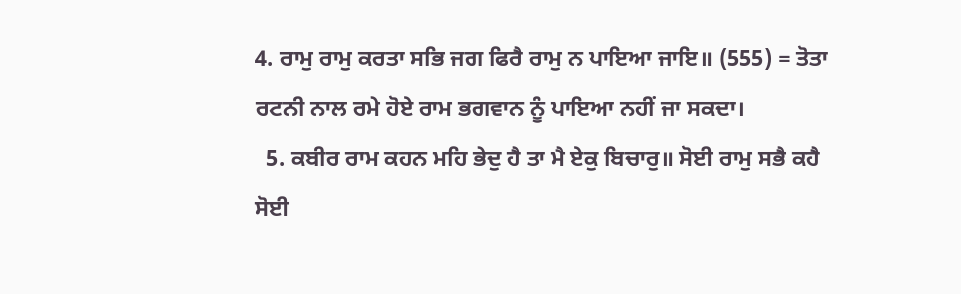4. ਰਾਮੁ ਰਾਮੁ ਕਰਤਾ ਸਭਿ ਜਗ ਫਿਰੈ ਰਾਮੁ ਨ ਪਾਇਆ ਜਾਇ॥ (555) = ਤੋਤਾ ਰਟਨੀ ਨਾਲ ਰਮੇ ਹੋਏ ਰਾਮ ਭਗਵਾਨ ਨੂੰ ਪਾਇਆ ਨਹੀਂ ਜਾ ਸਕਦਾ।
  5. ਕਬੀਰ ਰਾਮ ਕਹਨ ਮਹਿ ਭੇਦੁ ਹੈ ਤਾ ਮੈ ਏਕੁ ਬਿਚਾਰੁ॥ ਸੋਈ ਰਾਮੁ ਸਭੈ ਕਹੈ ਸੋਈ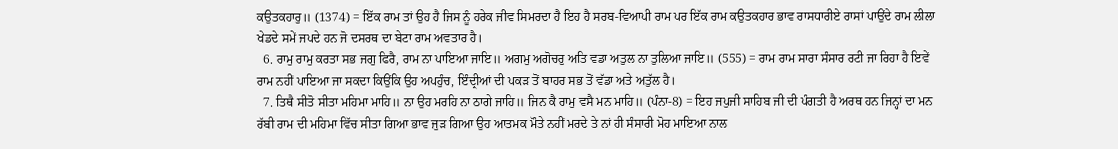ਕਉਤਕਹਾਰੁ॥ (1374) = ਇੱਕ ਰਾਮ ਤਾਂ ਉਹ ਹੈ ਜਿਸ ਨੂੰ ਹਰੇਕ ਜੀਵ ਸਿਮਰਦਾ ਹੈ ਇਹ ਹੈ ਸਰਬ-ਵਿਆਪੀ ਰਾਮ ਪਰ ਇੱਕ ਰਾਮ ਕਉਤਕਹਾਰ ਭਾਵ ਰਾਸਧਾਰੀਏ ਰਾਸਾਂ ਪਾਉਂਦੇ ਰਾਮ ਲੀਲਾ ਖੇਡਦੇ ਸਮੇਂ ਜਪਦੇ ਹਨ ਜੋ ਦਸਰਥ ਦਾ ਬੇਟਾ ਰਾਮ ਅਵਤਾਰ ਹੈ।
  6. ਰਾਮੁ ਰਾਮੁ ਕਰਤਾ ਸਭ ਜਗੁ ਫਿਰੈ, ਰਾਮ ਨਾ ਪਾਇਆ ਜਾਇ॥ ਅਗਮੁ ਅਗੋਚਰੁ ਅਤਿ ਵਡਾ ਅਤੁਲ ਨਾ ਤੁਲਿਆ ਜਾਇ॥ (555) = ਰਾਮ ਰਾਮ ਸਾਰਾ ਸੰਸਾਰ ਰਟੀ ਜਾ ਰਿਹਾ ਹੈ ਇਵੇਂ ਰਾਮ ਨਹੀਂ ਪਾਇਆ ਜਾ ਸਕਦਾ ਕਿਉਂਕਿ ਉਹ ਅਪਹੁੰਚ, ਇੰਦ੍ਰੀਆਂ ਦੀ ਪਕੜ ਤੋਂ ਬਾਹਰ ਸਭ ਤੋਂ ਵੱਡਾ ਅਤੇ ਅਤੁੱਲ ਹੈ।
  7. ਤਿਥੈ ਸੀਤੋ ਸੀਤਾ ਮਹਿਮਾ ਮਾਹਿ॥ ਨਾ ਉਹ ਮਰਹਿ ਨਾ ਠਾਗੇ ਜਾਹਿ॥ ਜਿਨ ਕੈ ਰਾਮੁ ਵਸੈ ਮਨ ਮਾਹਿ॥ (ਪੰਨਾ-8) = ਇਹ ਜਪੁਜੀ ਸਾਹਿਬ ਜੀ ਦੀ ਪੰਗਤੀ ਹੈ ਅਰਥ ਹਨ ਜਿਨ੍ਹਾਂ ਦਾ ਮਨ ਰੱਬੀ ਰਾਮ ਦੀ ਮਹਿਮਾ ਵਿੱਚ ਸੀਤਾ ਗਿਆ ਭਾਵ ਜੁੜ ਗਿਆ ਉਹ ਆਤਮਕ ਮੌਤੇ ਨਹੀਂ ਮਰਦੇ ਤੇ ਨਾਂ ਹੀ ਸੰਸਾਰੀ ਮੋਹ ਮਾਇਆ ਨਾਲ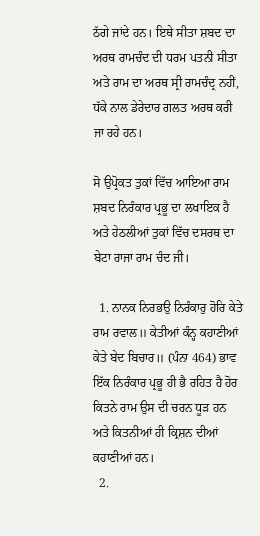ਠੱਗੇ ਜਾਂਦੇ ਹਨ। ਇਥੇ ਸੀਤਾ ਸ਼ਬਦ ਦਾ ਅਰਥ ਰਾਮਚੰਦ ਦੀ ਧਰਮ ਪਤਨੀ ਸੀਤਾ ਅਤੇ ਰਾਮ ਦਾ ਅਰਥ ਸ੍ਰੀ ਰਾਮਚੰਦ੍ਰ ਨਹੀਂ, ਧੱਕੇ ਨਾਲ ਡੇਰੇਦਾਰ ਗਲਤ ਅਰਥ ਕਰੀ ਜਾ ਰਹੇ ਹਨ।

ਸੋ ਉਪ੍ਰੋਕਤ ਤੁਕਾਂ ਵਿੱਚ ਆਇਆ ਰਾਮ ਸ਼ਬਦ ਨਿਰੰਕਾਰ ਪ੍ਰਭੂ ਦਾ ਲਖਾਇਕ ਹੈ ਅਤੇ ਹੇਠਲੀਆਂ ਤੁਕਾਂ ਵਿੱਚ ਦਸਰਥ ਦਾ ਬੇਟਾ ਰਾਜਾ ਰਾਮ ਚੰਦ ਜੀ।

  1. ਨਾਨਕ ਨਿਰਭਉ ਨਿਰੰਕਾਰੁ ਹੋਰਿ ਕੇਤੇ ਰਾਮ ਰਵਾਲ॥ ਕੇਤੀਆਂ ਕੰਨ੍ਹ ਕਹਾਣੀਆਂ ਕੇਤੇ ਬੇਦ ਬਿਚਾਰ॥ (ਪੰਨਾ 464) ਭਾਵ ਇੱਕ ਨਿਰੰਕਾਰ ਪ੍ਰਭੂ ਹੀ ਭੈ ਰਹਿਤ ਹੈ ਹੋਰ ਕਿਤਨੇ ਰਾਮ ਉਸ ਦੀ ਚਰਨ ਧੂੜ ਹਨ ਅਤੇ ਕਿਤਨੀਆਂ ਹੀ ਕ੍ਰਿਸ਼ਨ ਦੀਆਂ ਕਹਾਣੀਆਂ ਹਨ।
  2.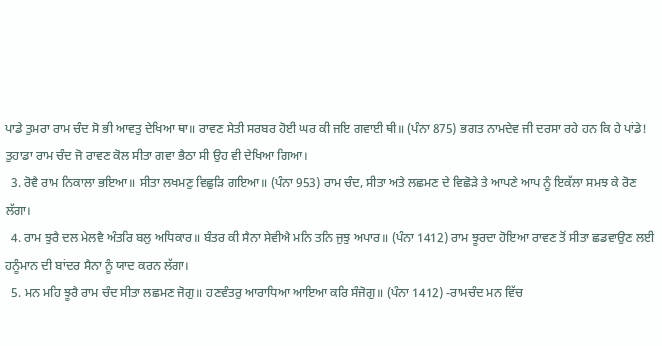ਪਾਡੇ ਤੁਮਰਾ ਰਾਮ ਚੰਦ ਸੋ ਭੀ ਆਵਤੁ ਦੇਖਿਆ ਥਾ॥ ਰਾਵਣ ਸੇਤੀ ਸਰਬਰ ਹੋਈ ਘਰ ਕੀ ਜਇ ਗਵਾਈ ਥੀ॥ (ਪੰਨਾ 875) ਭਗਤ ਨਾਮਦੇਵ ਜੀ ਦਰਸਾ ਰਹੇ ਹਨ ਕਿ ਹੇ ਪਾਂਡੇ! ਤੁਹਾਡਾ ਰਾਮ ਚੰਦ ਜੋ ਰਾਵਣ ਕੋਲ ਸੀਤਾ ਗਵਾ ਭੈਠਾ ਸੀ ਉਹ ਵੀ ਦੇਖਿਆ ਗਿਆ।
  3. ਰੋਵੈ ਰਾਮ ਨਿਕਾਲਾ ਭਇਆ॥ ਸੀਤਾ ਲਖਮਣੁ ਵਿਛੁੜਿ ਗਇਆ॥ (ਪੰਨਾ 953) ਰਾਮ ਚੰਦ, ਸੀਤਾ ਅਤੇ ਲਛਮਣ ਦੇ ਵਿਛੋੜੇ ਤੇ ਆਪਣੇ ਆਪ ਨੂੰ ਇਕੱਲਾ ਸਮਝ ਕੇ ਰੋਣ ਲੱਗਾ।
  4. ਰਾਮ ਝੁਰੈ ਦਲ ਮੇਲਵੈ ਅੰਤਰਿ ਬਲੁ ਅਧਿਕਾਰ॥ ਬੰਤਰ ਕੀ ਸੈਨਾ ਸੇਵੀਐ ਮਨਿ ਤਨਿ ਜੁਝੁ ਅਪਾਰ॥ (ਪੰਨਾ 1412) ਰਾਮ ਝੂਰਦਾ ਹੋਇਆ ਰਾਵਣ ਤੋਂ ਸੀਤਾ ਛਡਵਾਉਣ ਲਈ ਹਨੂੰਮਾਨ ਦੀ ਬਾਂਦਰ ਸੈਨਾ ਨੂੰ ਯਾਦ ਕਰਨ ਲੱਗਾ।
  5. ਮਨ ਮਹਿ ਝੂਰੈ ਰਾਮ ਚੰਦ ਸੀਤਾ ਲਛਮਣ ਜੋਗੁ॥ ਹਣਵੰਤਰੁ ਆਰਾਧਿਆ ਆਇਆ ਕਰਿ ਸੰਜੋਗੁ॥ (ਪੰਨਾ 1412) -ਰਾਮਚੰਦ ਮਨ ਵਿੱਚ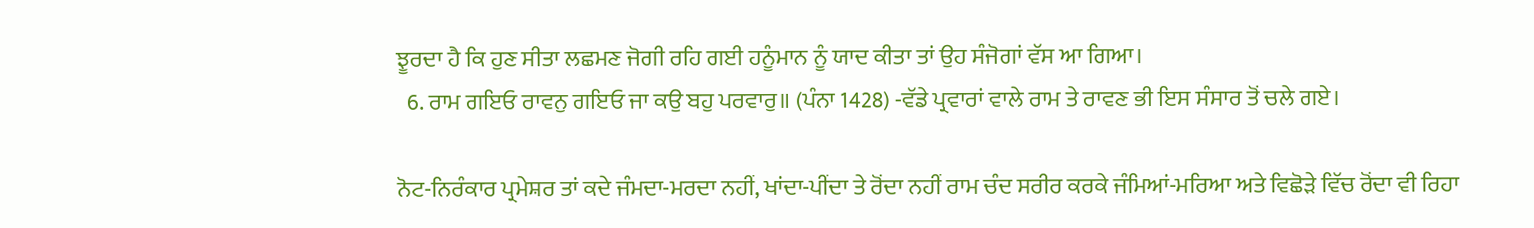ਝੂਰਦਾ ਹੈ ਕਿ ਹੁਣ ਸੀਤਾ ਲਛਮਣ ਜੋਗੀ ਰਹਿ ਗਈ ਹਨੂੰਮਾਨ ਨੂੰ ਯਾਦ ਕੀਤਾ ਤਾਂ ਉਹ ਸੰਜੋਗਾਂ ਵੱਸ ਆ ਗਿਆ।
  6. ਰਾਮ ਗਇਓ ਰਾਵਨੁ ਗਇਓ ਜਾ ਕਉ ਬਹੁ ਪਰਵਾਰੁ॥ (ਪੰਨਾ 1428) -ਵੱਡੇ ਪ੍ਰਵਾਰਾਂ ਵਾਲੇ ਰਾਮ ਤੇ ਰਾਵਣ ਭੀ ਇਸ ਸੰਸਾਰ ਤੋਂ ਚਲੇ ਗਏ।

ਨੋਟ-ਨਿਰੰਕਾਰ ਪ੍ਰਮੇਸ਼ਰ ਤਾਂ ਕਦੇ ਜੰਮਦਾ-ਮਰਦਾ ਨਹੀਂ, ਖਾਂਦਾ-ਪੀਂਦਾ ਤੇ ਰੋਂਦਾ ਨਹੀਂ ਰਾਮ ਚੰਦ ਸਰੀਰ ਕਰਕੇ ਜੰਮਿਆਂ-ਮਰਿਆ ਅਤੇ ਵਿਛੋੜੇ ਵਿੱਚ ਰੋਂਦਾ ਵੀ ਰਿਹਾ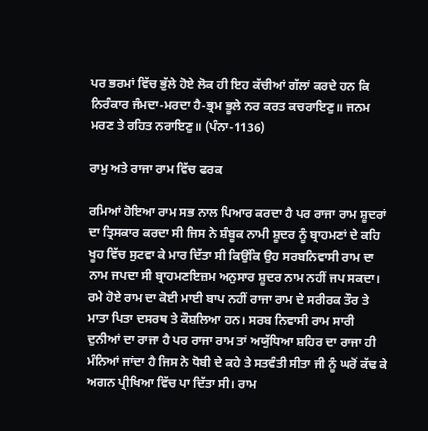ਪਰ ਭਰਮਾਂ ਵਿੱਚ ਭੁੱਲੇ ਹੋਏ ਲੋਕ ਹੀ ਇਹ ਕੱਚੀਆਂ ਗੱਲਾਂ ਕਰਦੇ ਹਨ ਕਿ ਨਿਰੰਕਾਰ ਜੰਮਦਾ-ਮਰਦਾ ਹੈ-ਭ੍ਰਮ ਭੂਲੇ ਨਰ ਕਰਤ ਕਚਰਾਇਣੁ॥ ਜਨਮ ਮਰਣ ਤੇ ਰਹਿਤ ਨਰਾਇਣੁ॥ (ਪੰਨਾ-1136)

ਰਾਮੁ ਅਤੇ ਰਾਜਾ ਰਾਮ ਵਿੱਚ ਫਰਕ

ਰਮਿਆਂ ਹੋਇਆ ਰਾਮ ਸਭ ਨਾਲ ਪਿਆਰ ਕਰਦਾ ਹੈ ਪਰ ਰਾਜਾ ਰਾਮ ਸ਼ੂਦਰਾਂ ਦਾ ਤ੍ਰਿਸਕਾਰ ਕਰਦਾ ਸੀ ਜਿਸ ਨੇ ਸ਼ੰਬੂਕ ਨਾਮੀ ਸ਼ੂਦਰ ਨੂੰ ਬ੍ਰਾਹਮਣਾਂ ਦੇ ਕਹਿ ਖੂਹ ਵਿੱਚ ਸੁਟਵਾ ਕੇ ਮਾਰ ਦਿੱਤਾ ਸੀ ਕਿਉਂਕਿ ਉਹ ਸਰਬਨਿਵਾਸੀ ਰਾਮ ਦਾ ਨਾਮ ਜਪਦਾ ਸੀ ਬ੍ਰਾਹਮਣਇਜ਼ਮ ਅਨੁਸਾਰ ਸ਼ੂਦਰ ਨਾਮ ਨਹੀਂ ਜਪ ਸਕਦਾ। ਰਮੇ ਹੋਏ ਰਾਮ ਦਾ ਕੋਈ ਮਾਈ ਬਾਪ ਨਹੀਂ ਰਾਜਾ ਰਾਮ ਦੇ ਸਰੀਰਕ ਤੌਰ ਤੇ ਮਾਤਾ ਪਿਤਾ ਦਸਰਥ ਤੇ ਕੌਸ਼ਲਿਆ ਹਨ। ਸਰਬ ਨਿਵਾਸੀ ਰਾਮ ਸਾਰੀ ਦੁਨੀਆਂ ਦਾ ਰਾਜਾ ਹੈ ਪਰ ਰਾਜਾ ਰਾਮ ਤਾਂ ਅਯੁੱਧਿਆ ਸ਼ਹਿਰ ਦਾ ਰਾਜਾ ਹੀ ਮੰਨਿਆਂ ਜਾਂਦਾ ਹੈ ਜਿਸ ਨੇ ਧੋਬੀ ਦੇ ਕਹੇ ਤੇ ਸਤਵੰਤੀ ਸੀਤਾ ਜੀ ਨੂੰ ਘਰੋਂ ਕੱਢ ਕੇ ਅਗਨ ਪ੍ਰੀਖਿਆ ਵਿੱਚ ਪਾ ਦਿੱਤਾ ਸੀ। ਰਾਮ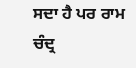ਸਦਾ ਹੈ ਪਰ ਰਾਮ ਚੰਦ੍ਰ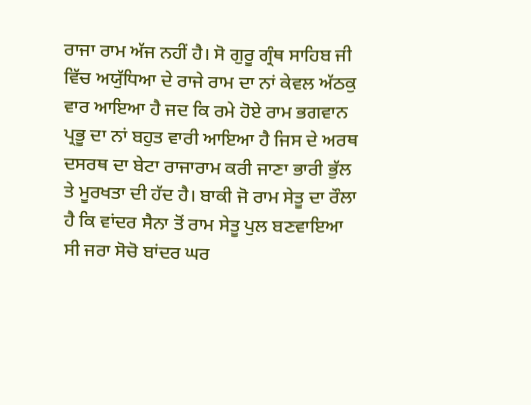ਰਾਜਾ ਰਾਮ ਅੱਜ ਨਹੀਂ ਹੈ। ਸੋ ਗੁਰੂ ਗ੍ਰੰਥ ਸਾਹਿਬ ਜੀ ਵਿੱਚ ਅਯੁੱਧਿਆ ਦੇ ਰਾਜੇ ਰਾਮ ਦਾ ਨਾਂ ਕੇਵਲ ਅੱਠਕੁ ਵਾਰ ਆਇਆ ਹੈ ਜਦ ਕਿ ਰਮੇ ਹੋਏ ਰਾਮ ਭਗਵਾਨ ਪ੍ਰਭੂ ਦਾ ਨਾਂ ਬਹੁਤ ਵਾਰੀ ਆਇਆ ਹੈ ਜਿਸ ਦੇ ਅਰਥ ਦਸਰਥ ਦਾ ਬੇਟਾ ਰਾਜਾਰਾਮ ਕਰੀ ਜਾਣਾ ਭਾਰੀ ਭੁੱਲ ਤੇ ਮੂਰਖਤਾ ਦੀ ਹੱਦ ਹੈ। ਬਾਕੀ ਜੋ ਰਾਮ ਸੇਤੂ ਦਾ ਰੌਲਾ ਹੈ ਕਿ ਵਾਂਦਰ ਸੈਨਾ ਤੋਂ ਰਾਮ ਸੇਤੂ ਪੁਲ ਬਣਵਾਇਆ ਸੀ ਜਰਾ ਸੋਚੋ ਬਾਂਦਰ ਘਰ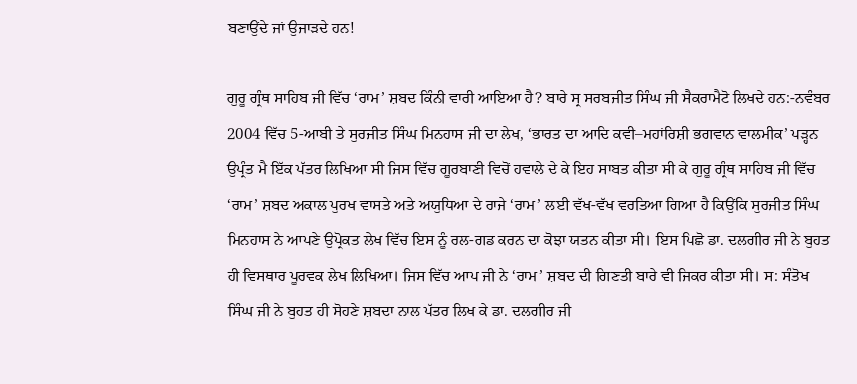ਬਣਾਉਂਦੇ ਜਾਂ ਉਜਾੜਦੇ ਹਨ!

ਗੁਰੂ ਗ੍ਰੰਥ ਸਾਹਿਬ ਜੀ ਵਿੱਚ ‘ਰਾਮ’ ਸ਼ਬਦ ਕਿੰਨੀ ਵਾਰੀ ਆਇਆ ਹੈ? ਬਾਰੇ ਸ੍ਰ ਸਰਬਜੀਤ ਸਿੰਘ ਜੀ ਸੈਕਰਾਮੈਟੋ ਲਿਖਦੇ ਹਨ:-ਨਵੰਬਰ 2004 ਵਿੱਚ 5-ਆਬੀ ਤੇ ਸੁਰਜੀਤ ਸਿੰਘ ਮਿਨਹਾਸ ਜੀ ਦਾ ਲੇਖ, ‘ਭਾਰਤ ਦਾ ਆਦਿ ਕਵੀ–ਮਹਾਂਰਿਸ਼ੀ ਭਗਵਾਨ ਵਾਲਮੀਕ’ ਪੜ੍ਹਨ ਉਪ੍ਰੰਤ ਮੈ ਇੱਕ ਪੱਤਰ ਲਿਖਿਆ ਸੀ ਜਿਸ ਵਿੱਚ ਗੂਰਬਾਣੀ ਵਿਚੋਂ ਹਵਾਲੇ ਦੇ ਕੇ ਇਹ ਸਾਬਤ ਕੀਤਾ ਸੀ ਕੇ ਗੁਰੂ ਗ੍ਰੰਥ ਸਾਹਿਬ ਜੀ ਵਿੱਚ ‘ਰਾਮ’ ਸ਼ਬਦ ਅਕਾਲ ਪੁਰਖ ਵਾਸਤੇ ਅਤੇ ਅਯੁਧਿਆ ਦੇ ਰਾਜੇ ‘ਰਾਮ’ ਲਈ ਵੱਖ-ਵੱਖ ਵਰਤਿਆ ਗਿਆ ਹੈ ਕਿਉਂਕਿ ਸੁਰਜੀਤ ਸਿੰਘ ਮਿਨਹਾਸ ਨੇ ਆਪਣੇ ਉਪ੍ਰੋਕਤ ਲੇਖ ਵਿੱਚ ਇਸ ਨੂੰ ਰਲ-ਗਡ ਕਰਨ ਦਾ ਕੋਝਾ ਯਤਨ ਕੀਤਾ ਸੀ। ਇਸ ਪਿਛੋ ਡਾ. ਦਲਗੀਰ ਜੀ ਨੇ ਬੁਹਤ ਹੀ ਵਿਸਥਾਰ ਪੂਰਵਕ ਲੇਖ ਲਿਖਿਆ। ਜਿਸ ਵਿੱਚ ਆਪ ਜੀ ਨੇ ‘ਰਾਮ’ ਸ਼ਬਦ ਦੀ ਗਿਣਤੀ ਬਾਰੇ ਵੀ ਜਿਕਰ ਕੀਤਾ ਸੀ। ਸ: ਸੰਤੋਖ ਸਿੰਘ ਜੀ ਨੇ ਬੁਹਤ ਹੀ ਸੋਹਣੇ ਸ਼ਬਦਾ ਨਾਲ ਪੱਤਰ ਲਿਖ ਕੇ ਡਾ. ਦਲਗੀਰ ਜੀ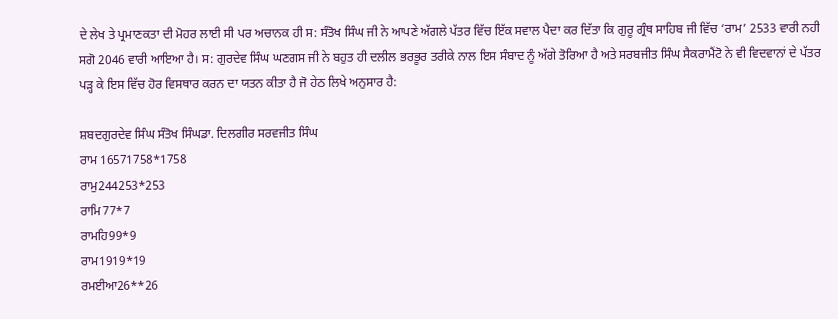ਦੇ ਲੇਖ ਤੇ ਪ੍ਰਮਾਣਕਤਾ ਦੀ ਮੋਹਰ ਲਾਈ ਸੀ ਪਰ ਅਚਾਨਕ ਹੀ ਸ: ਸੰਤੋਖ ਸਿੰਘ ਜੀ ਨੇ ਆਪਣੇ ਅੱਗਲੇ ਪੱਤਰ ਵਿੱਚ ਇੱਕ ਸਵਾਲ ਪੈਦਾ ਕਰ ਦਿੱਤਾ ਕਿ ਗੁਰੂ ਗ੍ਰੰਥ ਸਾਹਿਬ ਜੀ ਵਿੱਚ ‘ਰਾਮ’ 2533 ਵਾਰੀ ਨਹੀ ਸਗੋ 2046 ਵਾਰੀ ਆਇਆ ਹੈ। ਸ: ਗੁਰਦੇਵ ਸਿੰਘ ਘਣਗਸ ਜੀ ਨੇ ਬਹੁਤ ਹੀ ਦਲੀਲ ਭਰਭੂਰ ਤਰੀਕੇ ਨਾਲ ਇਸ ਸੰਬਾਦ ਨੂੰ ਅੱਗੇ ਤੋਰਿਆ ਹੈ ਅਤੇ ਸਰਬਜੀਤ ਸਿੰਘ ਸੈਕਰਾਮੈਂਟੋ ਨੇ ਵੀ ਵਿਦਵਾਨਾਂ ਦੇ ਪੱਤਰ ਪੜ੍ਹ ਕੇ ਇਸ ਵਿੱਚ ਹੋਰ ਵਿਸਥਾਰ ਕਰਨ ਦਾ ਯਤਨ ਕੀਤਾ ਹੈ ਜੋ ਹੇਠ ਲਿਖੇ ਅਨੁਸਾਰ ਹੈ:

ਸ਼ਬਦਗੁਰਦੇਵ ਸਿੰਘ ਸੰਤੋਖ ਸਿੰਘਡਾ. ਦਿਲਗੀਰ ਸਰਵਜੀਤ ਸਿੰਘ
ਰਾਮ 16571758*1758
ਰਾਮੁ244253*253
ਰਾਮਿ77*7
ਰਾਮਹਿ99*9
ਰਾਮ1919*19
ਰਮਈਆ26**26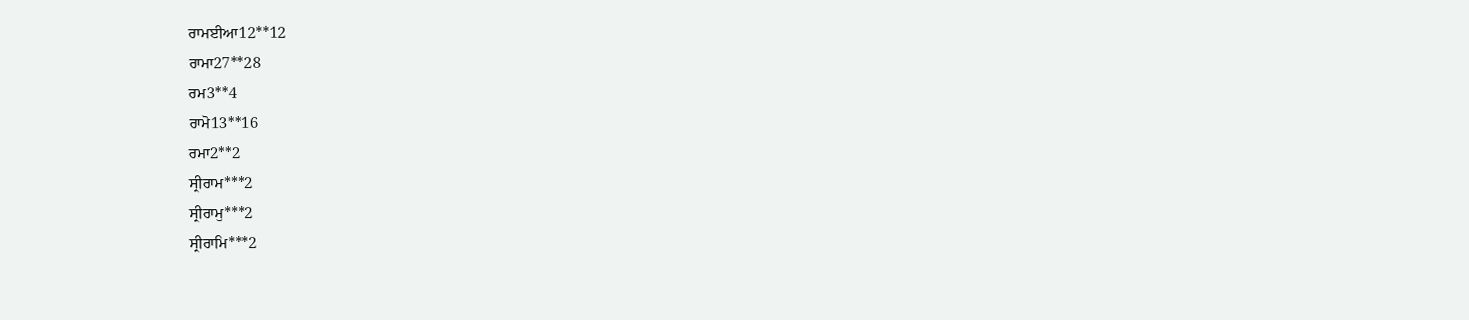ਰਾਮਈਆ12**12
ਰਾਮਾ27**28
ਰਮ3**4
ਰਾਮੋ13**16
ਰਮਾ2**2
ਸ੍ਰੀਰਾਮ***2
ਸ੍ਰੀਰਾਮੁ***2
ਸ੍ਰੀਰਾਮਿ***2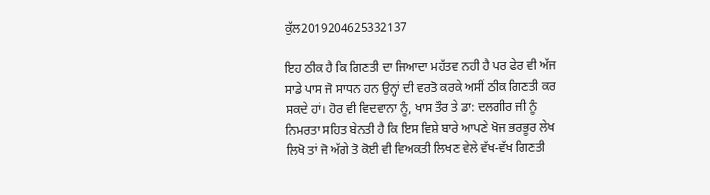ਕੁੱਲ2019204625332137

ਇਹ ਠੀਕ ਹੈ ਕਿ ਗਿਣਤੀ ਦਾ ਜਿਆਦਾ ਮਹੱਤਵ ਨਹੀ ਹੈ ਪਰ ਫੇਰ ਵੀ ਅੱਜ ਸਾਡੇ ਪਾਸ ਜੋ ਸਾਧਨ ਹਨ ਉਨ੍ਹਾਂ ਦੀ ਵਰਤੋ ਕਰਕੇ ਅਸੀਂ ਠੀਕ ਗਿਣਤੀ ਕਰ ਸਕਦੇ ਹਾਂ। ਹੋਰ ਵੀ ਵਿਦਵਾਨਾ ਨੂੰ, ਖਾਸ ਤੌਰ ਤੇ ਡਾ: ਦਲਗੀਰ ਜੀ ਨੂੰ ਨਿਮਰਤਾ ਸਹਿਤ ਬੇਨਤੀ ਹੈ ਕਿ ਇਸ ਵਿਸ਼ੇ ਬਾਰੇ ਆਪਣੇ ਖੋਜ ਭਰਭੂਰ ਲੇਖ ਲਿਖੋ ਤਾਂ ਜੋ ਅੱਗੇ ਤੋ ਕੋਈ ਵੀ ਵਿਅਕਤੀ ਲਿਖਣ ਵੇਲੇ ਵੱਖ-ਵੱਖ ਗਿਣਤੀ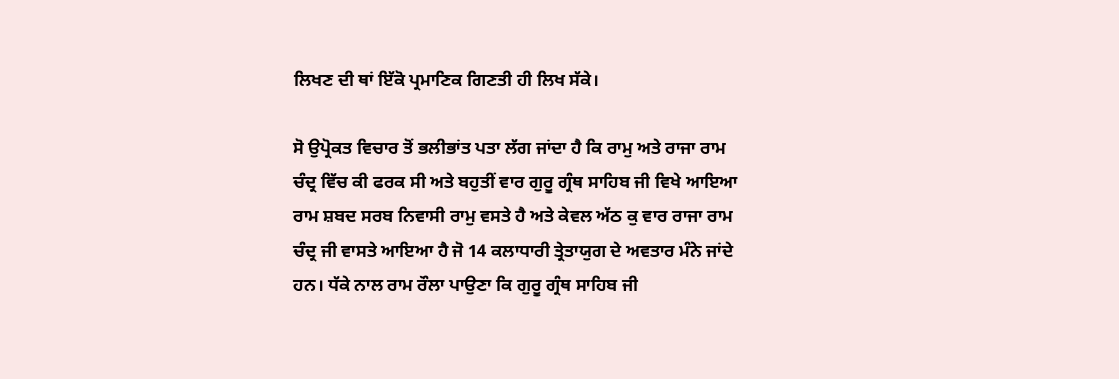ਲਿਖਣ ਦੀ ਥਾਂ ਇੱਕੋ ਪ੍ਰਮਾਣਿਕ ਗਿਣਤੀ ਹੀ ਲਿਖ ਸੱਕੇ।

ਸੋ ਉਪ੍ਰੋਕਤ ਵਿਚਾਰ ਤੋਂ ਭਲੀਭਾਂਤ ਪਤਾ ਲੱਗ ਜਾਂਦਾ ਹੈ ਕਿ ਰਾਮੁ ਅਤੇ ਰਾਜਾ ਰਾਮ ਚੰਦ੍ਰ ਵਿੱਚ ਕੀ ਫਰਕ ਸੀ ਅਤੇ ਬਹੁਤੀਂ ਵਾਰ ਗੁਰੂ ਗ੍ਰੰਥ ਸਾਹਿਬ ਜੀ ਵਿਖੇ ਆਇਆ ਰਾਮ ਸ਼ਬਦ ਸਰਬ ਨਿਵਾਸੀ ਰਾਮੁ ਵਸਤੇ ਹੈ ਅਤੇ ਕੇਵਲ ਅੱਠ ਕੁ ਵਾਰ ਰਾਜਾ ਰਾਮ ਚੰਦ੍ਰ ਜੀ ਵਾਸਤੇ ਆਇਆ ਹੈ ਜੋ 14 ਕਲਾਧਾਰੀ ਤ੍ਰੇਤਾਯੁਗ ਦੇ ਅਵਤਾਰ ਮੰਨੇ ਜਾਂਦੇ ਹਨ। ਧੱਕੇ ਨਾਲ ਰਾਮ ਰੌਲਾ ਪਾਉਣਾ ਕਿ ਗੁਰੂ ਗ੍ਰੰਥ ਸਾਹਿਬ ਜੀ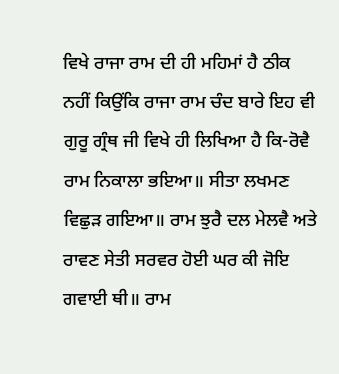ਵਿਖੇ ਰਾਜਾ ਰਾਮ ਦੀ ਹੀ ਮਹਿਮਾਂ ਹੈ ਠੀਕ ਨਹੀਂ ਕਿਉਂਕਿ ਰਾਜਾ ਰਾਮ ਚੰਦ ਬਾਰੇ ਇਹ ਵੀ ਗੁਰੂ ਗ੍ਰੰਥ ਜੀ ਵਿਖੇ ਹੀ ਲਿਖਿਆ ਹੈ ਕਿ-ਰੋਵੈ ਰਾਮ ਨਿਕਾਲਾ ਭਇਆ॥ ਸੀਤਾ ਲਖਮਣ ਵਿਛੁੜ ਗਇਆ॥ ਰਾਮ ਝੁਰੈ ਦਲ ਮੇਲਵੈ ਅਤੇ ਰਾਵਣ ਸੇਤੀ ਸਰਵਰ ਹੋਈ ਘਰ ਕੀ ਜੋਇ ਗਵਾਈ ਥੀ॥ ਰਾਮ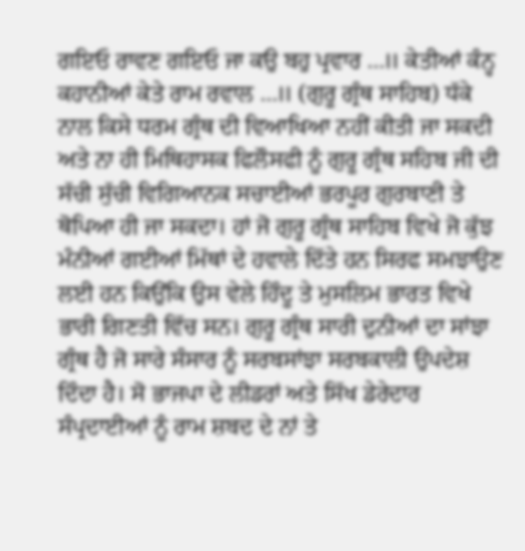ਗਇਓ ਰਾਵਣ ਗਇਓ ਜਾ ਕਉ ਬਹੁ ਪ੍ਰਵਾਰ …॥ ਕੇਤੀਆਂ ਕੰਨ੍ਹ ਕਹਾਨੀਆਂ ਕੇਤੇ ਰਾਮ ਰਵਾਲ …॥ (ਗੁਰੂ ਗ੍ਰੰਥ ਸਾਹਿਬ) ਧੱਕੇ ਨਾਲ ਕਿਸੇ ਧਰਮ ਗ੍ਰੰਥ ਦੀ ਵਿਆਖਿਆ ਨਹੀਂ ਕੀਤੀ ਜਾ ਸਕਦੀ ਅਤੇ ਨਾ ਹੀ ਮਿਥਿਹਾਸਕ ਫਿਲੌਸਫੀ ਨੂੰ ਗੁਰੂ ਗ੍ਰੰਥ ਸਹਿਬ ਜੀ ਦੀ ਸੱਚੀ ਸੁੱਚੀ ਵਿਗਿਆਨਕ ਸਚਾਈਆਂ ਭਰਪੂਰ ਗੁਰਬਾਣੀ ਤੇ ਥੋਪਿਆ ਹੀ ਜਾ ਸਕਦਾ। ਹਾਂ ਜੋ ਗੁਰੂ ਗ੍ਰੰਥ ਸਾਹਿਬ ਵਿਖੇ ਜੋ ਕੁੱਝ ਮੰਨੀਆਂ ਗਈਆਂ ਮਿੱਥਾਂ ਦੇ ਹਵਾਲੇ ਦਿੱਤੇ ਹਨ ਸਿਰਫ ਸਮਝਾਉਣ ਲਈ ਹਨ ਕਿਉਂਕਿ ਉਸ ਵੇਲੇ ਹਿੰਦੂ ਤੇ ਮੁਸਲਿਮ ਭਾਰਤ ਵਿਖੇ ਭਾਰੀ ਗਿਣਤੀ ਵਿੱਚ ਸਨ। ਗੁਰੂ ਗ੍ਰੰਥ ਸਾਰੀ ਦੁਨੀਆਂ ਦਾ ਸਾਂਝਾ ਗ੍ਰੰਥ ਹੈ ਜੋ ਸਾਰੇ ਸੰਸਾਰ ਨੂੰ ਸਰਬਸਾਂਝਾ ਸਰਬਕਾਲੀ ਉਪਦੇਸ਼ ਦਿੰਦਾ ਹੈ। ਸੋ ਭਾਜਪਾ ਦੇ ਲੀਡਰਾਂ ਅਤੇ ਸਿੱਖ ਡੇਰੇਦਾਰ ਸੰਪ੍ਰਦਾਈਆਂ ਨੂੰ ਰਾਮ ਸ਼ਬਦ ਦੇ ਨਾਂ ਤੇ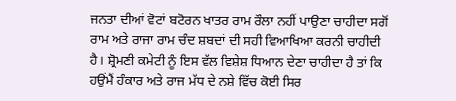ਜਨਤਾ ਦੀਆਂ ਵੋਟਾਂ ਬਟੋਰਨ ਖਾਤਰ ਰਾਮ ਰੌਲਾ ਨਹੀਂ ਪਾਉਣਾ ਚਾਹੀਦਾ ਸਗੋਂ ਰਾਮ ਅਤੇ ਰਾਜਾ ਰਾਮ ਚੰਦ ਸ਼ਬਦਾਂ ਦੀ ਸਹੀ ਵਿਆਖਿਆ ਕਰਨੀ ਚਾਹੀਦੀ ਹੈ। ਸ਼੍ਰੋਮਣੀ ਕਮੇਟੀ ਨੂੰ ਇਸ ਵੱਲ ਵਿਸ਼ੇਸ਼ ਧਿਆਨ ਦੇਣਾ ਚਾਹੀਦਾ ਹੈ ਤਾਂ ਕਿ ਹਉਂਮੈਂ ਹੰਕਾਰ ਅਤੇ ਰਾਜ ਮੱਧ ਦੇ ਨਸ਼ੇ ਵਿੱਚ ਕੋਈ ਸਿਰ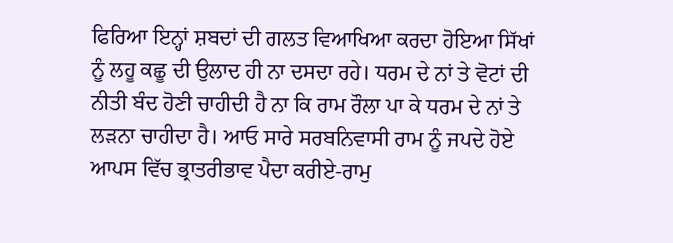ਫਿਰਿਆ ਇਨ੍ਹਾਂ ਸ਼ਬਦਾਂ ਦੀ ਗਲਤ ਵਿਆਖਿਆ ਕਰਦਾ ਹੋਇਆ ਸਿੱਖਾਂ ਨੂੰ ਲਹੂ ਕਛੂ ਦੀ ਉਲਾਦ ਹੀ ਨਾ ਦਸਦਾ ਰਹੇ। ਧਰਮ ਦੇ ਨਾਂ ਤੇ ਵੋਟਾਂ ਦੀ ਨੀਤੀ ਬੰਦ ਹੋਣੀ ਚਾਹੀਦੀ ਹੈ ਨਾ ਕਿ ਰਾਮ ਰੌਲਾ ਪਾ ਕੇ ਧਰਮ ਦੇ ਨਾਂ ਤੇ ਲੜਨਾ ਚਾਹੀਦਾ ਹੈ। ਆਓ ਸਾਰੇ ਸਰਬਨਿਵਾਸੀ ਰਾਮ ਨੂੰ ਜਪਦੇ ਹੋਏ ਆਪਸ ਵਿੱਚ ਭ੍ਰਾਤਰੀਭਾਵ ਪੈਦਾ ਕਰੀਏ-ਰਾਮੁ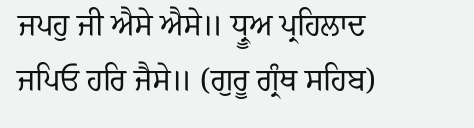ਜਪਹੁ ਜੀ ਐਸੇ ਐਸੇ॥ ਧ੍ਰੂਅ ਪ੍ਰਹਿਲਾਦ ਜਪਿਓ ਹਰਿ ਜੈਸੇ॥ (ਗੁਰੂ ਗ੍ਰੰਥ ਸਹਿਬ)